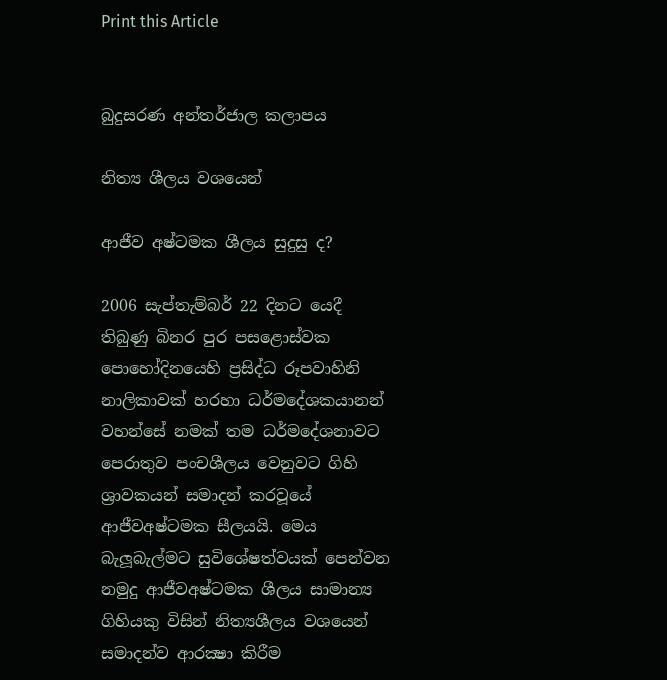Print this Article


බුදුසරණ අන්තර්ජාල කලාපය

නිත්‍ය ශීලය වශයෙන්

ආජීව අෂ්ටමක ශීලය සුදුසු ද?

2006 සැප්තැම්බර් 22 දිනට යෙදී තිබුණු බිනර පුර පසළොස්වක පොහෝදිනයෙහි ප්‍රසිද්ධ රූපවාහිනි නාලිකාවක් හරහා ධර්මදේශකයානන් වහන්සේ නමක් තම ධර්මදේශනාවට පෙරාතුව පංචශීලය වෙනුවට ගිහි ශ්‍රාවකයන් සමාදන් කරවූයේ ආජීවඅෂ්ටමක සීලයයි. මෙය බැලූබැල්මට සුවිශේෂත්වයක් පෙන්වන නමුදු ආජීවඅෂ්ටමක ශීලය සාමාන්‍ය ගිහියකු විසින් නිත්‍යශීලය වශයෙන් සමාදන්ව ආරක්‍ෂා කිරීම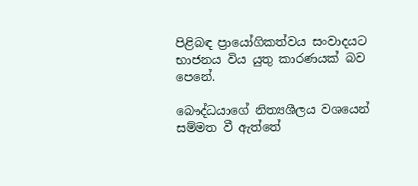පිළිබඳ ප්‍රායෝගිකත්වය සංවාදයට භාජනය විය යුතු කාරණයක් බව පෙනේ.

බෞද්ධයාගේ නිත්‍යශීලය වශයෙන් සම්මත වී ඇත්තේ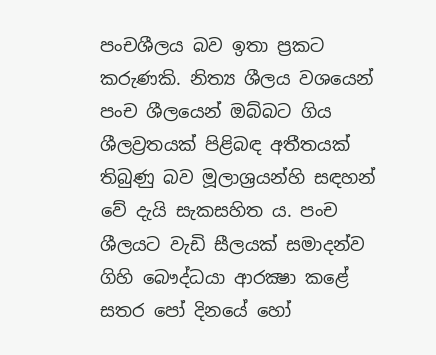පංචශීලය බව ඉතා ප්‍රකට කරුණකි. නිත්‍ය ශීලය වශයෙන් පංච ශීලයෙන් ඔබ්බට ගිය ශීලව්‍රතයක් පිළිබඳ අතීතයක් තිබුණු බව මූලාශ්‍රයන්හි සඳහන් වේ දැයි සැකසහිත ය. පංච ශීලයට වැඩි සීලයක් සමාදන්ව ගිහි බෞද්ධයා ආරක්‍ෂා කළේ සතර පෝ දිනයේ හෝ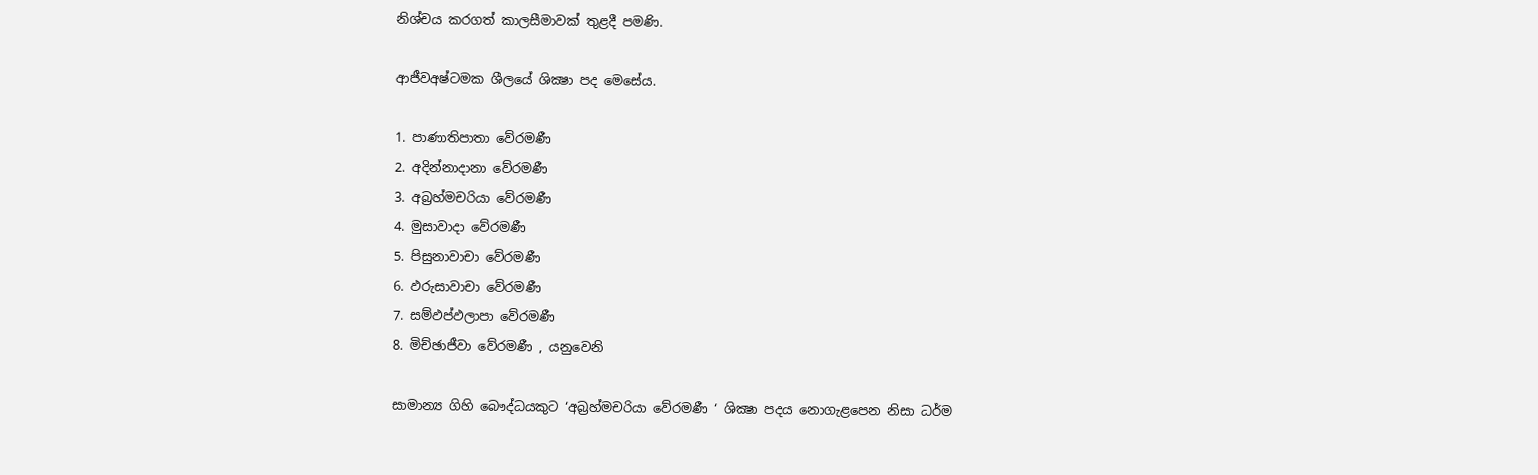නිශ්චය කරගත් කාලසීමාවක් තුළදී පමණි.

ආජීවඅෂ්ටමක ශීලයේ ශික්‍ෂා පද මෙසේය.

1. පාණාතිපාතා වේරමණී
2. අදින්නාදානා වේරමණී
3. අබ්‍රහ්මචරියා වේරමණී
4. මුසාවාදා වේරමණී
5. පිසුනාවාචා වේරමණී
6. ඵරුසාවාචා වේරමණී
7. සම්ඵප්ඵලාපා වේරමණී
8. මිච්ඡාජීවා වේරමණී , යනුවෙනි

සාමාන්‍ය ගිහි බෞද්ධයකුට ‘අබ්‍රහ්මචරියා වේරමණී ‘ ශික්‍ෂා පදය නොගැළපෙන නිසා ධර්ම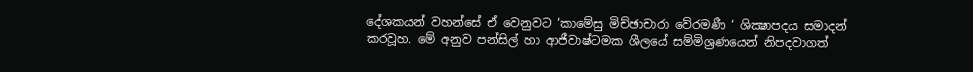දේශකයන් වහන්සේ ඒ වෙනුවට ‘කාමේසු මිච්ඡාචාරා වේරමණී ‘ ශික්‍ෂාපදය සමාදන් කරවූහ. මේ අනුව පන්සිල් හා ආජීවාෂ්ටමක ශීලයේ සම්මිශ්‍රණයෙන් නිපදවාගත්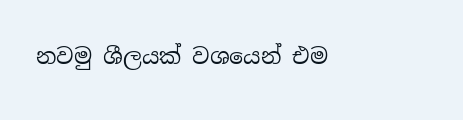නවමු ශීලයක් වශයෙන් එම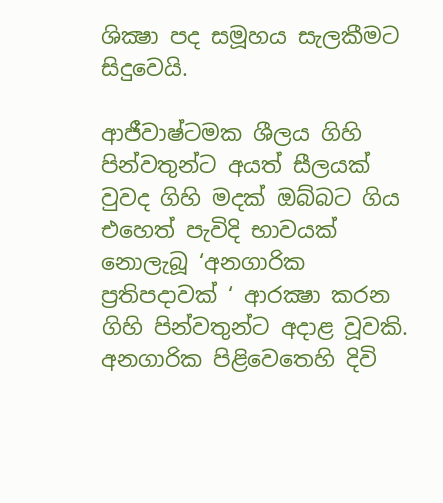ශික්‍ෂා පද සමූහය සැලකීමට සිදුවෙයි.

ආජීවාෂ්ටමක ශීලය ගිහි පින්වතුන්ට අයත් සීලයක් වුවද ගිහි මදක් ඔබ්බට ගිය එහෙත් පැවිදි භාවයක් නොලැබූ ‘අනගාරික ප්‍රතිපදාවක් ‘ ආරක්‍ෂා කරන ගිහි පින්වතුන්ට අදාළ වූවකි. අනගාරික පිළිවෙතෙහි දිවි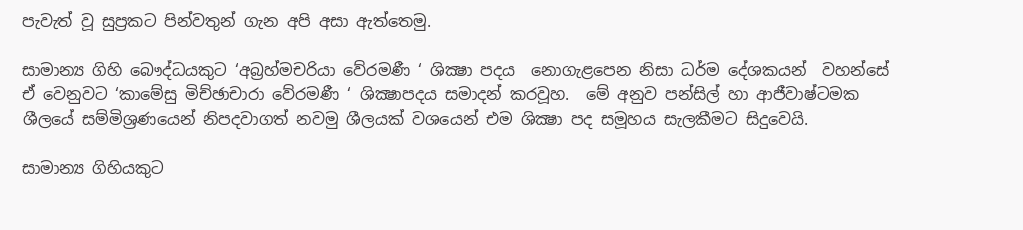පැවැත් වූ සුප්‍රකට පින්වතුන් ගැන අපි අසා ඇත්තෙමු.

සාමාන්‍ය ගිහි බෞද්ධයකුට ‘අබ්‍රහ්මචරියා වේරමණී ‘ ශික්‍ෂා පදය  නොගැළපෙන නිසා ධර්ම දේශකයන්  වහන්සේ ඒ වෙනුවට ‘කාමේසු මිච්ඡාචාරා වේරමණී ‘ ශික්‍ෂාපදය සමාදන් කරවූහ.  මේ අනුව පන්සිල් හා ආජීවාෂ්ටමක ශීලයේ සම්මිශ්‍රණයෙන් නිපදවාගත් නවමු ශීලයක් වශයෙන් එම ශික්‍ෂා පද සමූහය සැලකීමට සිදුවෙයි.

සාමාන්‍ය ගිහියකුට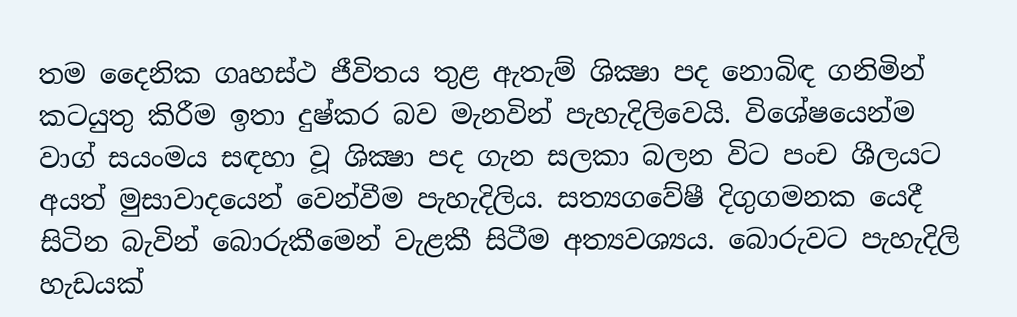තම දෛනික ගෘහස්ථ ජීවිතය තුළ ඇතැම් ශික්‍ෂා පද නොබිඳ ගනිමින් කටයුතු කිරීම ඉතා දුෂ්කර බව මැනවින් පැහැදිලිවෙයි. විශේෂයෙන්ම වාග් සයංමය සඳහා වූ ශික්‍ෂා පද ගැන සලකා බලන විට පංච ශීලයට අයත් මුසාවාදයෙන් වෙන්වීම පැහැදිලිය. සත්‍යගවේෂී දිගුගමනක යෙදී සිටින බැවින් බොරුකීමෙන් වැළකී සිටීම අත්‍යවශ්‍යය. බොරුවට පැහැදිලි හැඩයක්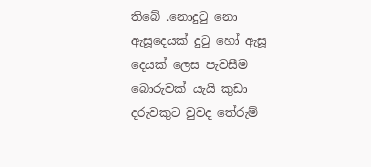තිබේ .නොදුටු නො ඇසූදෙයක් දුටු හෝ ඇසූ දෙයක් ලෙස පැවසීම බොරුවක් යැයි කුඩා දරුවකුට වුවද තේරුම්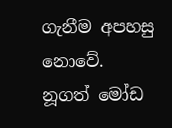ගැනීම අපහසු නොවේ. නූගත් මෝඩ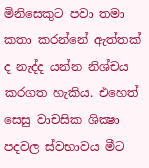මිනිසෙකුට පවා තමා කතා කරන්නේ ඇත්තක් ද නැද්ද යන්න නිශ්චය කරගත හැකිය. එහෙත් සෙසු වාචසික ශික්‍ෂා පදවල ස්වභාවය මීට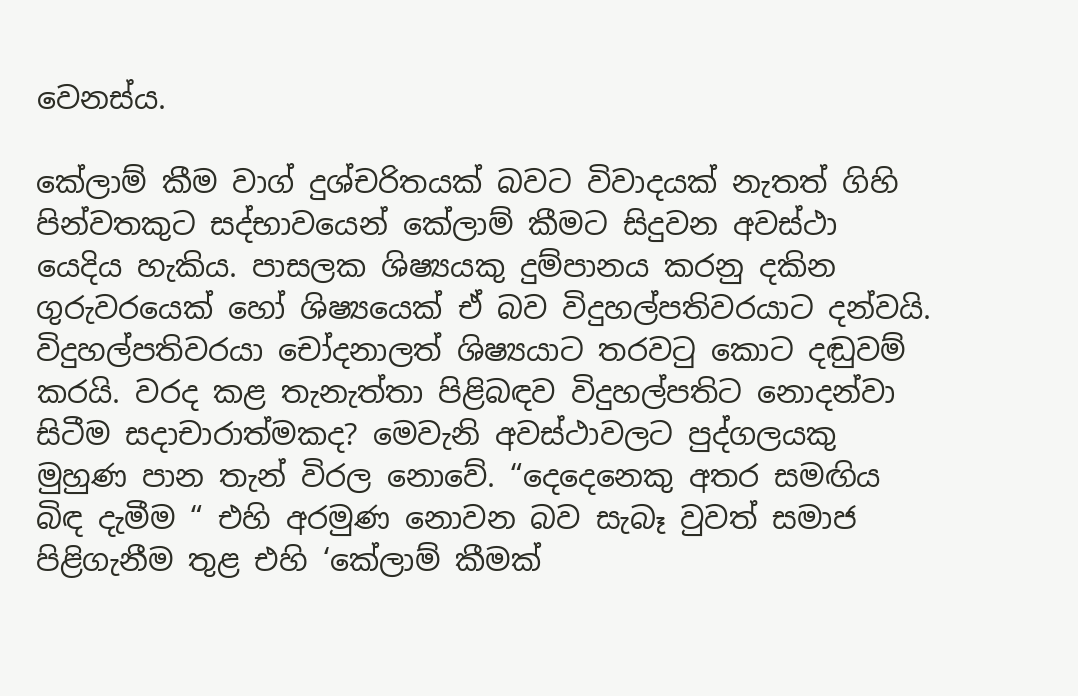වෙනස්ය.

කේලාම් කීම වාග් දුශ්චරිතයක් බවට විවාදයක් නැතත් ගිහි පින්වතකුට සද්භාවයෙන් කේලාම් කීමට සිදුවන අවස්ථා යෙදිය හැකිය. පාසලක ශිෂ්‍යයකු දුම්පානය කරනු දකින ගුරුවරයෙක් හෝ ශිෂ්‍යයෙක් ඒ බව විදුහල්පතිවරයාට දන්වයි. විදුහල්පතිවරයා චෝදනාලත් ශිෂ්‍යයාට තරවටු කොට දඬුවම් කරයි. වරද කළ තැනැත්තා පිළිබඳව විදුහල්පතිට නොදන්වා සිටීම සදාචාරාත්මකද? මෙවැනි අවස්ථාවලට පුද්ගලයකු මුහුණ පාන තැන් විරල නොවේ. “දෙදෙනෙකු අතර සමඟිය බිඳ දැමීම “ එහි අරමුණ නොවන බව සැබෑ වුවත් සමාජ පිළිගැනීම තුළ එහි ‘කේලාම් කීමක්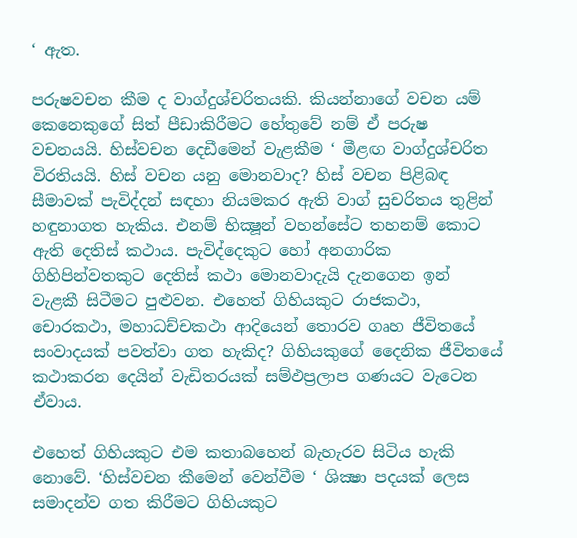‘ ඇත.

පරුෂවචන කීම ද වාග්දුශ්චරිතයකි. කියන්නාගේ වචන යම් කෙනෙකුගේ සිත් පීඩාකිරීමට හේතුවේ නම් ඒ පරුෂ වචනයයි. හිස්වචන දෙඩීමෙන් වැළකීම ‘ මීළඟ වාග්දුශ්චරිත විරතියයි. හිස් වචන යනු මොනවාද? හිස් වචන පිළිබඳ සීමාවක් පැවිද්දන් සඳහා නියමකර ඇති වාග් සුචරිතය තුළින් හඳුනාගත හැකිය. එනම් භික්‍ෂූන් වහන්සේට තහනම් කොට ඇති දෙතිස් කථාය. පැවිද්දෙකුට හෝ අනගාරික ගිහිපින්වතකුට දෙතිස් කථා මොනවාදැයි දැනගෙන ඉන් වැළකී සිටීමට පුළුවන. එහෙත් ගිහියකුට රාජකථා, චොරකථා, මහාධච්චකථා ආදියෙන් තොරව ගෘහ ජීවිතයේ සංවාදයක් පවත්වා ගත හැකිද? ගිහියකුගේ දෛනික ජීවිතයේ කථාකරන දෙයින් වැඩිතරයක් සම්ඵප්‍රලාප ගණයට වැටෙන ඒවාය.

එහෙත් ගිහියකුට එම කතාබහෙන් බැහැරව සිටිය හැකි නොවේ. ‘හිස්වචන කීමෙන් වෙන්වීම ‘ ශික්‍ෂා පදයක් ලෙස සමාදන්ව ගත කිරීමට ගිහියකුට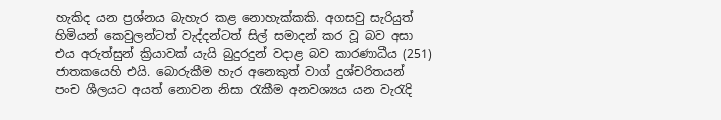හැකිද යන ප්‍රශ්නය බැහැර කළ නොහැක්කකි. අගසවු සැරියුත් හිමියන් කෙවුලන්ටත් වැද්දන්ටත් සිල් සමාදන් කර වූ බව අසා එය අරුත්සුන් ක්‍රියාවක් යැයි බුදුරදුන් වදාළ බව කාරණාධීය (251) ජාතකයෙහි එයි. බොරුකීම හැර අනෙකුත් වාග් දුශ්චරිතයන් පංච ශීලයට අයත් නොවන නිසා රැකීම අනවශ්‍යය යන වැරැදි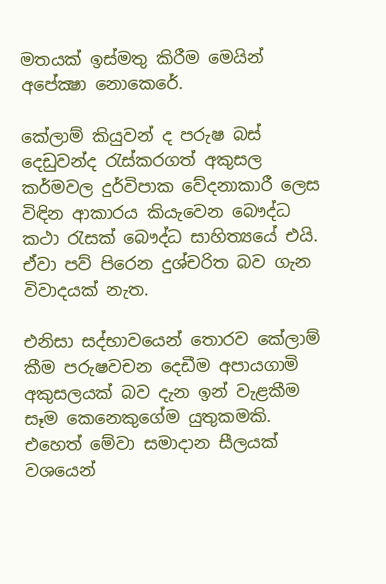මතයක් ඉස්මතු කිරීම මෙයින් අපේක්‍ෂා නොකෙරේ.

කේලාම් කියුවන් ද පරුෂ බස් දෙඩුවන්ද රැස්කරගත් අකුසල කර්මවල දුර්විපාක වේදනාකාරී ලෙස විඳින ආකාරය කියැවෙන බෞද්ධ කථා රැසක් බෞද්ධ සාහිත්‍යයේ එයි. ඒවා පව් පිරෙන දුශ්චරිත බව ගැන විවාදයක් නැත.

එනිසා සද්භාවයෙන් තොරව කේලාම් කීම පරුෂවචන දෙඩීම අපායගාමි අකුසලයක් බව දැන ඉන් වැළකීම සෑම කෙනෙකුගේම යුතුකමකි. එහෙත් මේවා සමාදාන සීලයක් වශයෙන්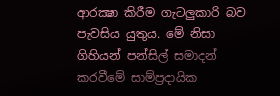ආරක්‍ෂා කිරීම ගැටලුකාරි බව පැවසිය යුතුය. මේ නිසා ගිහියන් පන්සිල් සමාදන් කරවීමේ සාම්ප්‍රදායික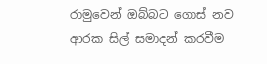රාමුවෙන් ඔබ්බට ගොස් නව ආරක සිල් සමාදන් කරවීම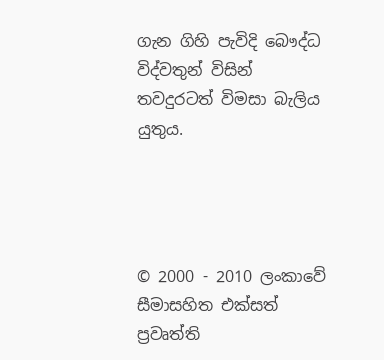ගැන ගිහි පැවිදි බෞද්ධ විද්වතුන් විසින් තවදුරටත් විමසා බැලිය යුතුය.




© 2000 - 2010 ලංකාවේ සීමාසහිත එක්සත් ප්‍රවෘත්ති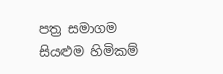පත්‍ර සමාගම
සියළුම හිමිකම්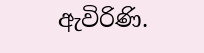ඇවිරිණි.